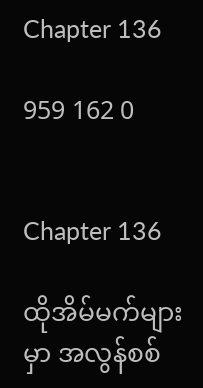Chapter 136

959 162 0


Chapter 136

ထိုအိမ်မက်များမှာ အလွန်စစ်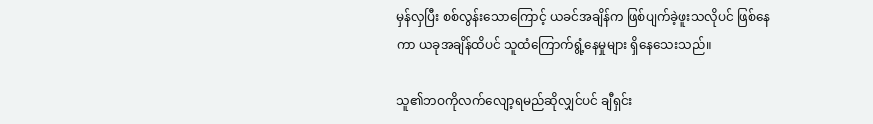မှန်လှပြီး စစ်လွန်းသောကြောင့် ယခင်အချိန်က ဖြစ်ပျက်ခဲ့ဖူးသလိုပင် ဖြစ်နေကာ ယခုအချိန်ထိပင် သူထံကြောက်ရွံ့နေမှုများ ရှိနေသေးသည်။

သူ၏ဘဝကိုလက်လျော့ရမည်ဆိုလျှင်ပင် ချီရှင်း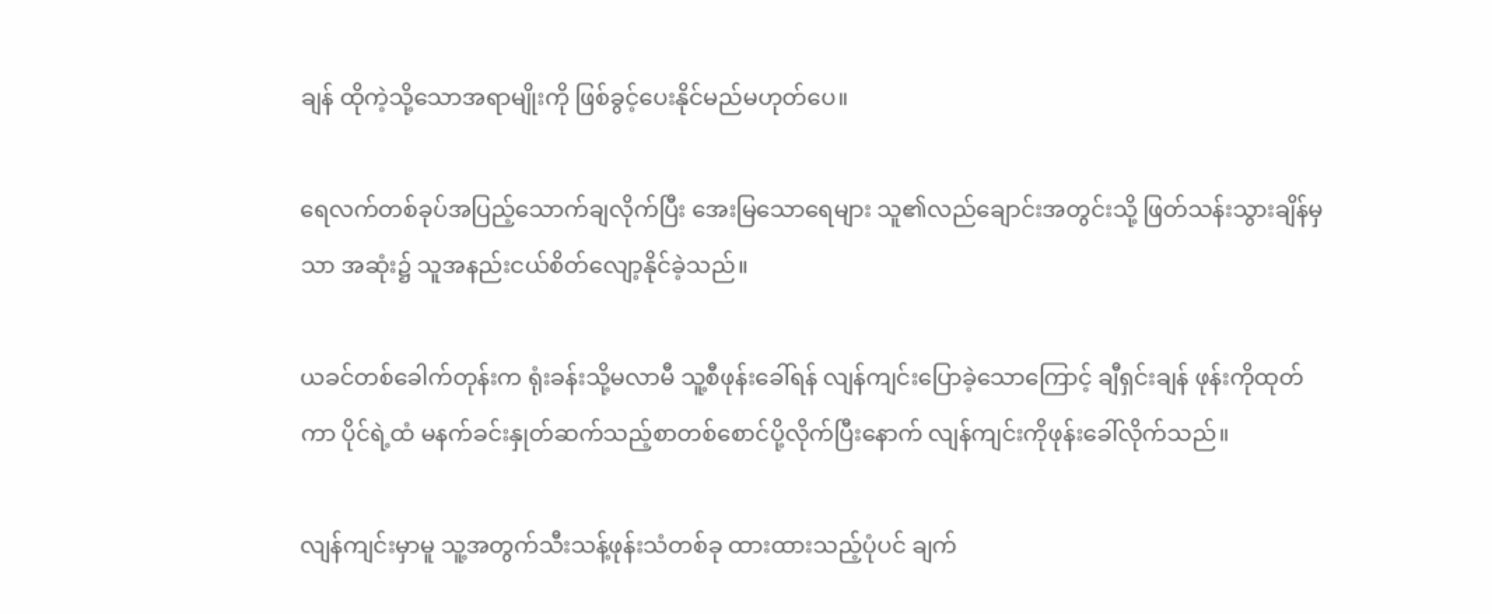ချန် ထိုကဲ့သို့သောအရာမျိုးကို ဖြစ်ခွင့်ပေးနိုင်မည်မဟုတ်ပေ။

ရေလက်တစ်ခုပ်အပြည့်သောက်ချလိုက်ပြီး အေးမြသောရေများ သူ၏လည်ချောင်းအတွင်းသို့ ဖြတ်သန်းသွားချိန်မှသာ အဆုံး၌ သူအနည်းငယ်စိတ်လျော့နိုင်ခဲ့သည်။

ယခင်တစ်ခေါက်တုန်းက ရုံးခန်းသို့မလာမီ သူ့စီဖုန်းခေါ်ရန် လျန်ကျင်းပြောခဲ့သောကြောင့် ချီရှင်းချန် ဖုန်းကိုထုတ်ကာ ပိုင်ရဲ့ထံ မနက်ခင်းနှုတ်ဆက်သည့်စာတစ်စောင်ပို့လိုက်ပြီးနောက် လျန်ကျင်းကိုဖုန်းခေါ်လိုက်သည်။

လျန်ကျင်းမှာမူ သူ့အတွက်သီးသန့်ဖုန်းသံတစ်ခု ထားထားသည့်ပုံပင် ချက်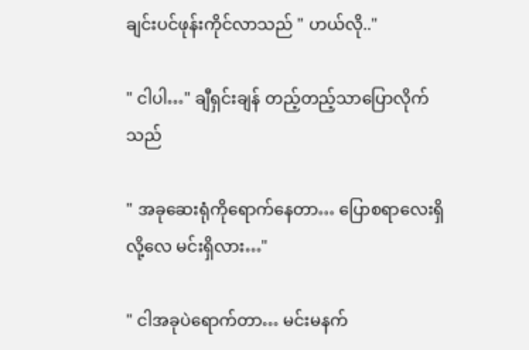ချင်းပင်ဖုန်းကိုင်လာသည် " ဟယ်လို.."

" ငါပါ…" ချီရှင်းချန် တည့်တည့်သာပြောလိုက်သည်

" အခုဆေးရုံကိုရောက်နေတာ… ပြောစရာလေးရှိလို့လေ မင်းရှိလား…"

" ငါအခုပဲရောက်တာ… မင်းမနက်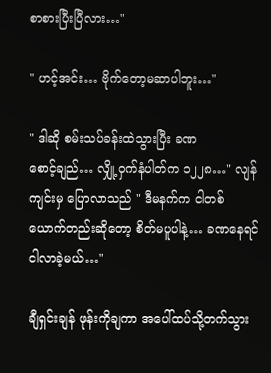စာစားပြီးပြီလား…"

" ဟင့်အင်း… ဗိုက်တော့မဆာပါဘူး…"

" ဒါဆို စမ်းသပ်ခန်းထဲသွားပြီး ခဏစောင့်‌ချည်… လျှို့ဝှက်နံပါတ်က ၁၂၂၈…" လျန်ကျင်းမှ ပြောလာသည် " ဒီမနက်က ငါတစ်ယောက်တည်းဆိုတော့ စိတ်မပူပါနဲ့… ခဏနေရင် ငါလာခဲ့မယ်…"

ချီရှင်းချန် ဖုန်းကိုချကာ အပေါ်ထပ်သို့တက်သွား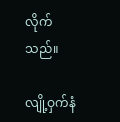လိုက်သည်။

လျို့ဝှက်နံ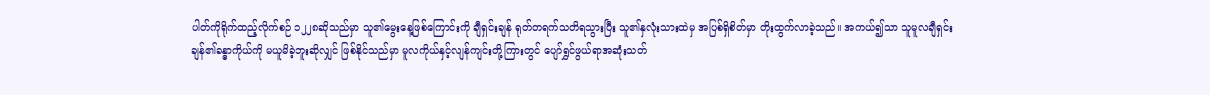ပါတ်ကိုရိုက်ထည့်လိုက်စဉ် ၁၂၂၈ဆိုသည်မှာ သူ၏မွေးနေ့ဖြစ်ကြောင်းကို ချီရှင်းချန် ရုတ်တရက်သတိရသွားပြီး သူ၏နှလုံးသားထဲမှ အပြစ်ရှိစိတ်မှာ တိုးထွက်လာခဲ့သည်။ အကယ်၍သာ သူမူလချီရှင်းချန်၏ခန္ဓာကိုယ်ကို မယူမိခဲ့ဘူးဆိုလျှင် ဖြစ်နိုင်သည်မှာ မူလကိုယ်နှင့်လျန်ကျင်းတို့ကြားတွင် ပျော်ရွှင်ဖွယ်ရာအဆုံးသတ်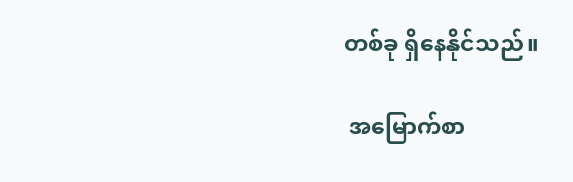တစ်ခု ရှိနေနိုင်သည်။

 အမြောက်စာ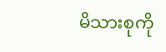မိသားစုကို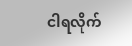ငါရလိုက်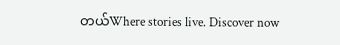တယ်Where stories live. Discover now